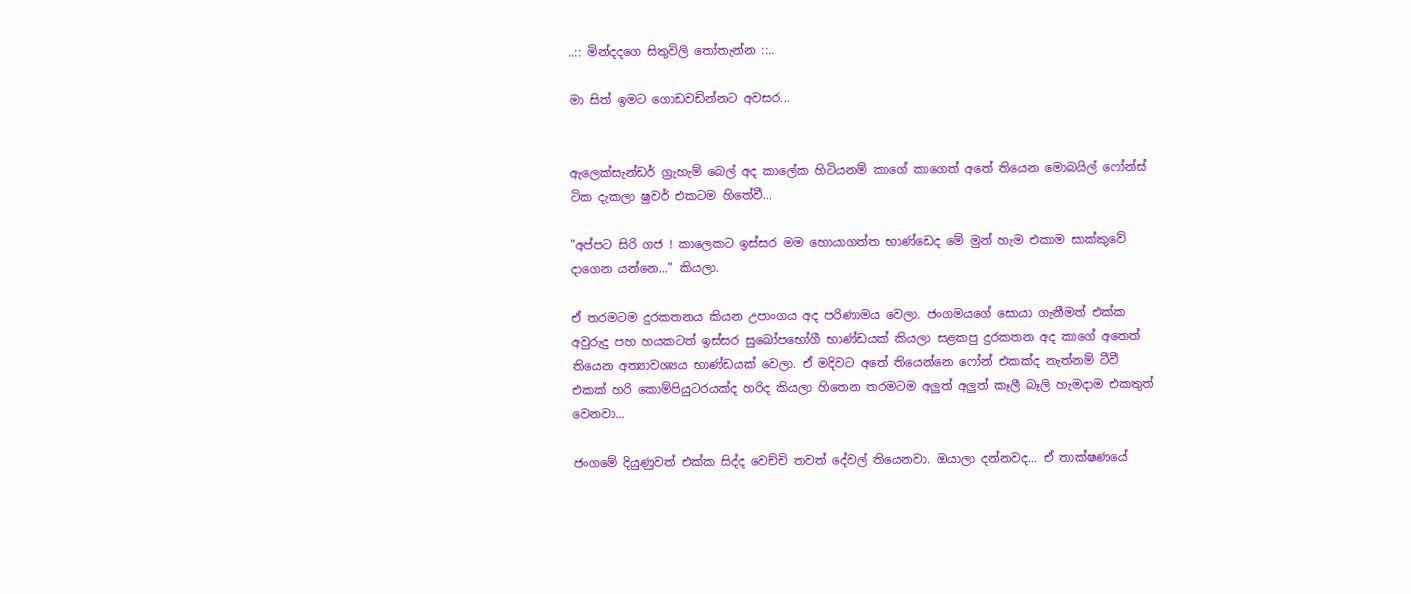..:: මින්දදගෙ සිතුවිලි තෝතැන්න ::..

මා සිත් ඉමට ගොඩවඩින්නට අවසර...


ඇලෙක්සැන්ඩර් ග්‍රැහැම් බෙල් අද කාලේක හිටියනම් කාගේ කාගෙත් අතේ තියෙන මොබයිල් ෆෝන්ස් ටික දැකලා ෂුවර් එකටම හිතේවී...

"අප්පට සිරි ගජ ! කාලෙකට ඉස්සර මම හොයාගත්ත භාණ්ඩෙද මේ මුන් හැම එකාම සාක්කුවේ දාගෙන යන්නෙ..." කියලා.

ඒ තරමටම දුරකතනය කියන උපාංගය අද පරිණාමය වෙලා. ජංගමයගේ සොයා ගැනීමත් එක්ක අවුරුදු පහ හයකටත් ඉස්සර සුඛෝපභෝගී භාණ්ඩයක් කියලා සළකපු දුරකතන අද කාගේ අතෙත් තියෙන අත්‍යාවශ්‍යය භාණ්ඩයක් වෙලා. ඒ මදිවට අතේ තියෙන්නෙ ෆෝන් එකක්ද නැත්නම් ටීවී එකක් හරි කොම්පියුටරයක්ද හරිද කියලා හිතෙන තරමටම අලුත් අලුත් කෑලී බෑලි හැමදාම එකතුත් වෙනවා...

ජංගමේ දියුණුවත් එක්ක සිද්ද වෙච්චි තවත් දේවල් තියෙනවා. ඔයාලා දන්නවද... ඒ තාක්ෂණයේ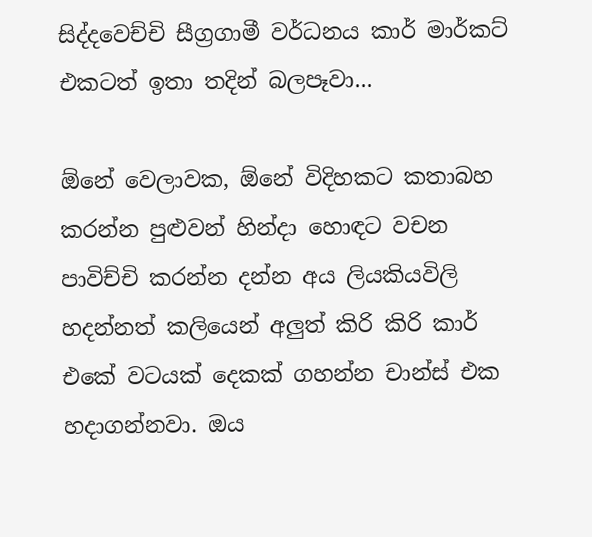සිද්දවෙච්චි සීග්‍රගාමී වර්ධනය කාර් මාර්කට් එකටත් ඉතා තදින් බලපෑවා...

ඕනේ වෙලාවක, ඕනේ විදිහකට කතාබහ කරන්න පුළුවන් හින්දා හොඳට වචන පාවිච්චි කරන්න දන්න අය ලියකියවිලි හදන්නත් කලියෙන් අලුත් කිරි කිරි කාර් එකේ වටයක් දෙකක් ගහන්න චාන්ස් එක හදාගන්නවා. ඔය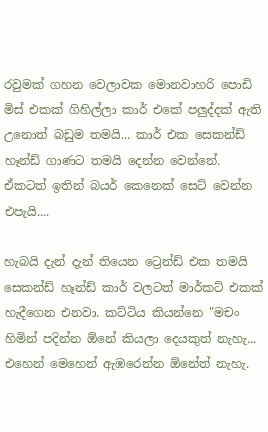රවුමක් ගහන වෙලාවක මොනවාහරි පොඩි මිස් එකක් ගිහිල්ලා කාර් එකේ පලුද්දක් ඇති උනොත් බඩුම තමයි... කාර් එක සෙකන්ඩ් හෑන්ඩ් ගාණට තමයි දෙන්න වෙන්නේ. ඒකටත් ඉතින් බයර් කෙනෙක් සෙට් වෙන්න එපැයි....

හැබයි දැන් දැන් තියෙන ට්‍රෙන්ඩ් එක තමයි සෙකන්ඩ් හෑන්ඩ් කාර් වලටත් මාර්කට් එකක් හැදීගෙන එනවා. කට්ටිය කියන්නෙ "මචං හිමින් පදින්න ඕනේ කියලා දෙයකුත් නැහැ... එහෙන් මෙහෙන් ඇඹරෙන්න ඕනේත් නැහැ.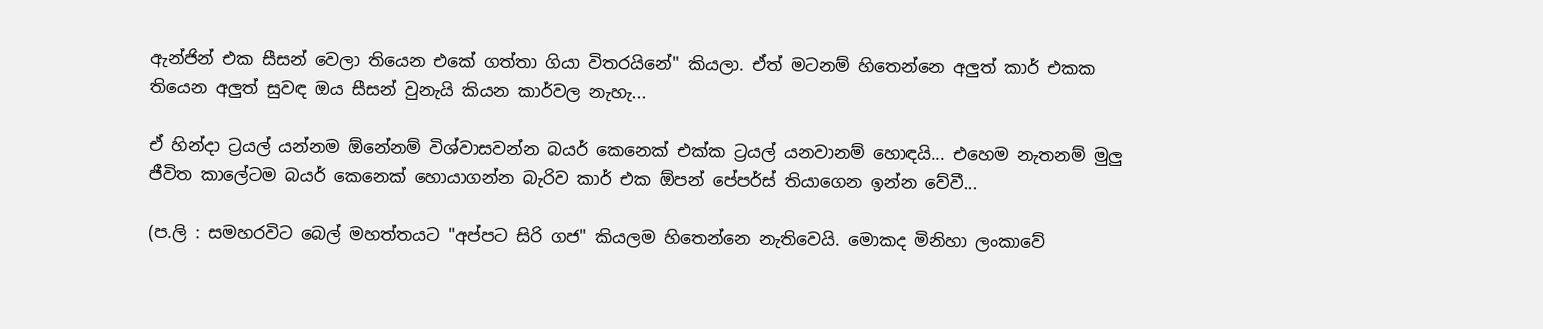ඇන්ජින් එක සීසන් වෙලා තියෙන එකේ ගත්තා ගියා විතරයිනේ" කියලා. ඒත් මටනම් හිතෙන්නෙ අලුත් කාර් එකක තියෙන අලුත් සුවඳ ඔය සීසන් වුනැයි කියන කාර්වල නැහැ...

ඒ හින්දා ට්‍රයල් යන්නම ඕනේනම් විශ්වාසවන්න බයර් කෙනෙක් එක්ක ට්‍රයල් යනවානම් හොඳයි... එහෙම නැතනම් මුලු ජීවිත කාලේටම බයර් කෙනෙක් හොයාගන්න බැරිව කාර් එක ඕපන් පේපර්ස් තියාගෙන ඉන්න වේවී...

(ප.ලි : සමහරවිට බෙල් මහත්තයට "අප්පට සිරි ගජ" කියලම හිතෙන්නෙ නැතිවෙයි. මොකද මිනිහා ලංකාවේ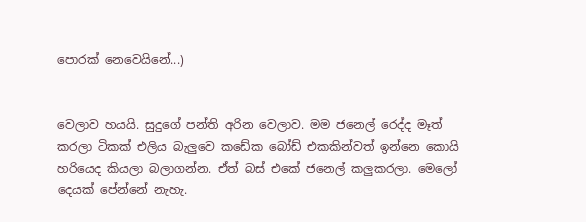පොරක් නෙවෙයිනේ...)


වෙලාව හයයි. සුදුගේ පන්ති අරින වෙලාව. මම ජනෙල් රෙද්ද මෑත් කරලා ටිකක් එලිය බැලුවෙ කඩේක බෝඩ් එකකින්වත් ඉන්නෙ කොයි හරියෙද කියලා බලාගන්න. ඒත් බස් එකේ ජනෙල් කලුකරලා. මෙලෝ දෙයක් පේන්නේ නැහැ.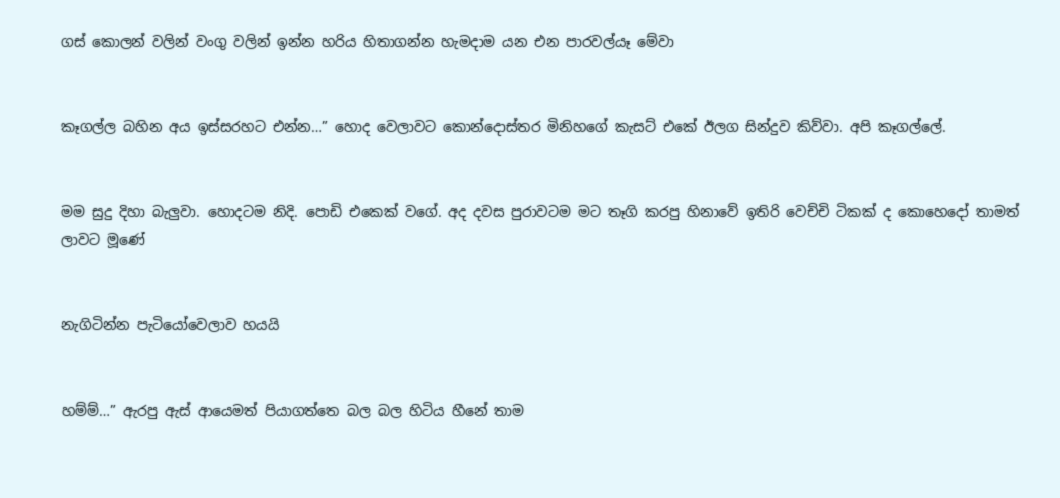ගස් කොලන් වලින් වංගු වලින් ඉන්න හරිය හිතාගන්න හැමදාම යන එන පාරවල්යෑ මේවා


කෑගල්ල බහින අය ඉස්සරහට එන්න…” හොද වෙලාවට කොන්දොස්තර මිනිහගේ කැසට් එකේ ඊලග සින්දුව කිව්වා. අපි කෑගල්ලේ.


මම සුදු දිහා බැලුවා. හොදටම නිදි. පොඩි එකෙක් වගේ. අද දවස පුරාවටම මට තෑගි කරපු හිනාවේ ඉතිරි වෙච්චි ටිකක් ද කොහෙදෝ තාමත් ලාවට මූණේ


නැගිටින්න පැටියෝවෙලාව හයයි


හම්ම්…” ඇරපු ඇස් ආයෙමත් පියාගත්තෙ බල බල හිටිය හීනේ තාම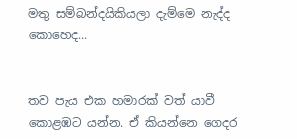මතු සම්බන්දයිකියලා දැම්මෙ නැද්ද කොහෙද...


තව පැය එක හමාරක් වත් යාවී කොළඹට යන්න. ඒ කියන්නෙ ගෙදර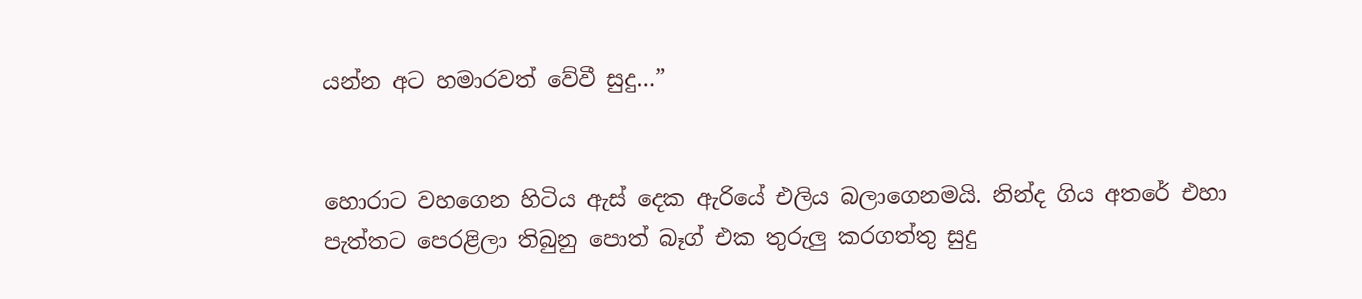යන්න අට හමාරවත් වේවී සුදු…”


හොරාට වහගෙන හිටිය ඇස් දෙක ඇරියේ එලිය බලාගෙනමයි. නින්ද ගිය අතරේ එහා පැත්තට පෙරළිලා තිබුනු පොත් බෑග් එක තුරුලු කරගත්තු සුදු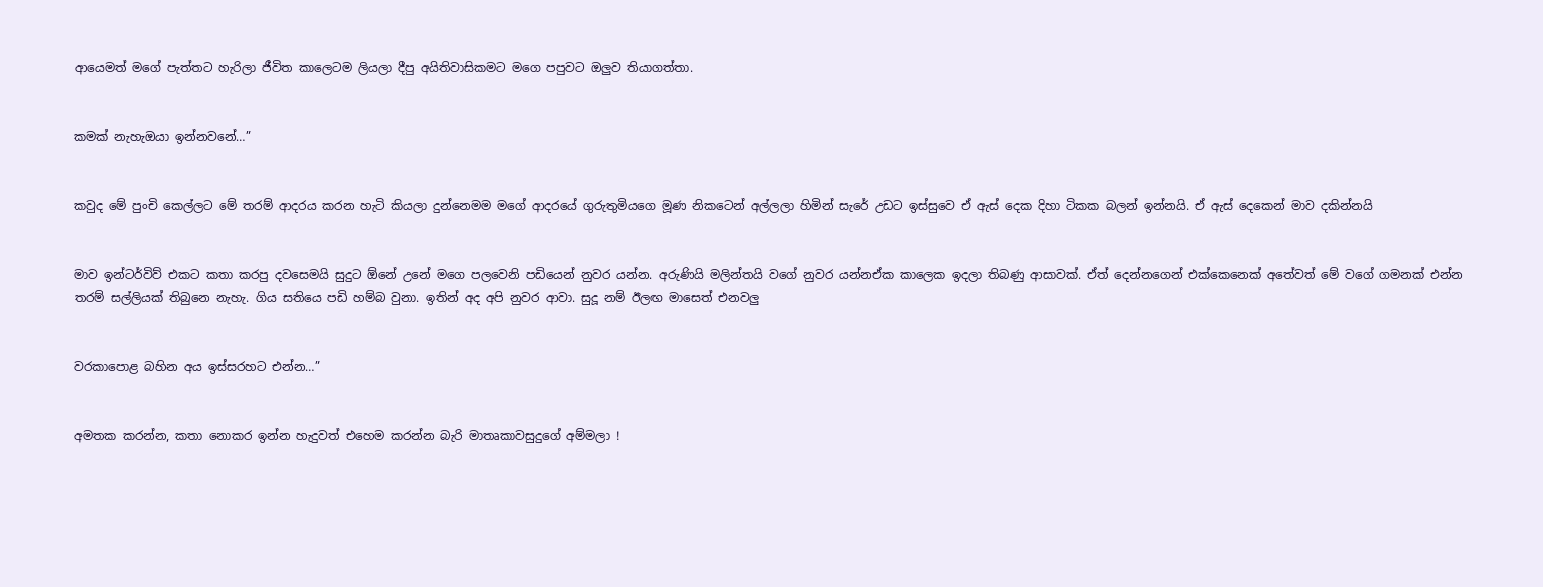ආයෙමත් මගේ පැත්තට හැරිලා ජීවිත කාලෙටම ලියලා දීපු අයිතිවාසිකමට මගෙ පපුවට ඔලුව තියාගත්තා.


කමක් නැහැඔයා ඉන්නවනේ…”


කවුද මේ පුංචි කෙල්ලට මේ තරම් ආදරය කරන හැටි කියලා දුන්නෙමම මගේ ආදරයේ ගුරුතුමියගෙ මූණ නිකටෙන් අල්ලලා හිමින් සැරේ උඩට ඉස්සුවෙ ඒ ඇස් දෙක දිහා ටිකක බලන් ඉන්නයි. ඒ ඇස් දෙකෙන් මාව දකින්නයි


මාව ඉන්ටර්විව් එකට කතා කරපු දවසෙමයි සුදුට ඕනේ උනේ මගෙ පලවෙනි පඩියෙන් නුවර යන්න. අරුණියි මලින්තයි වගේ නුවර යන්නඒක කාලෙක ඉදලා තිබණු ආසාවක්. ඒත් දෙන්නගෙන් එක්කෙනෙක් අතේවත් මේ වගේ ගමනක් එන්න තරම් සල්ලියක් තිබුනෙ නැහැ. ගිය සතියෙ පඩි හම්බ වුනා. ඉතින් අද අපි නුවර ආවා. සුදූ නම් ඊලඟ මාසෙත් එනවලු


වරකාපොළ බහින අය ඉස්සරහට එන්න…”


අමතක කරන්න, කතා නොකර ඉන්න හැදුවත් එහෙම කරන්න බැරි මාතෘකාවසුදුගේ අම්මලා !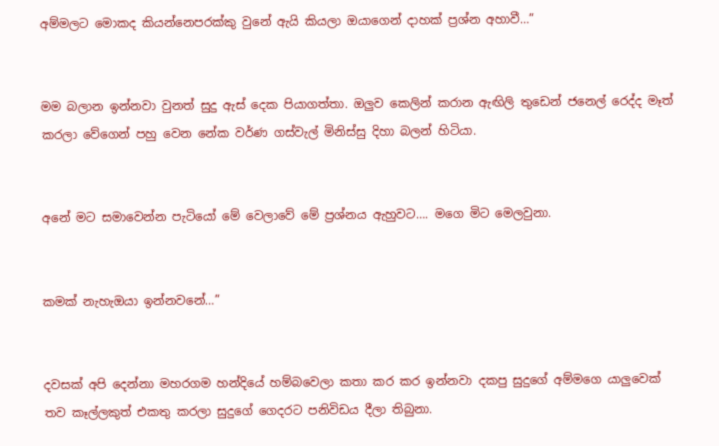අම්මලට මොකද කියන්නෙපරක්කු වුනේ ඇයි කියලා ඔයාගෙන් දාහක් ප්‍රශ්න අහාවී…”


මම බලාන ඉන්නවා වුනත් සුදු ඇස් දෙක පියාගත්තා. ඔලුව කෙලින් කරාන ඇඟිලි තුඩෙන් ජනෙල් රෙද්ද මෑත් කරලා වේගෙන් පහු වෙන නේක වර්ණ ගස්වැල් මිනිස්සු දිහා බලන් හිටියා.


අනේ මට සමාවෙන්න පැටියෝ මේ වෙලාවේ මේ ප්‍රශ්නය ඇහුවට…. මගෙ මිට මෙලවුනා.


කමක් නැහැඔයා ඉන්නවනේ…”


දවසක් අපි දෙන්නා මහරගම හන්දියේ හම්බවෙලා කතා කර කර ඉන්නවා දකපු සුදුගේ අම්මගෙ යාලුවෙක් තව කෑල්ලකුත් එකතු කරලා සුදුගේ ගෙදරට පනිවිඩය දීලා තිබුනා.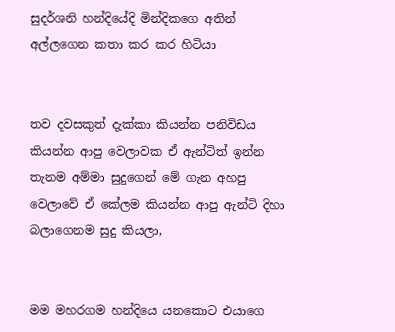සුදර්ශනි හන්දියේදි මින්දිකගෙ අතින් අල්ලගෙන කතා කර කර හිටියා


තව දවසකුත් දැක්කා කියන්න පනිවිඩය කියන්න ආපු වෙලාවක ඒ ඇන්ටිත් ඉන්න තැනම අම්මා සුදුගෙන් මේ ගැන අහපු වෙලාවේ ඒ කේලම කියන්න ආපු ඇන්ටි දිහා බලාගෙනම සුදු කියලා,


මම මහරගම හන්දියෙ යනකොට එයාගෙ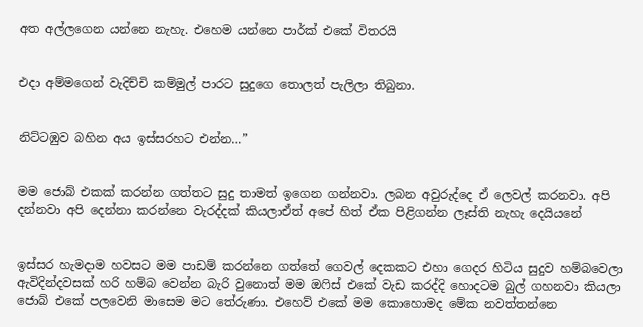අත අල්ලගෙන යන්නෙ නැහැ. එහෙම යන්නෙ පාර්ක් එකේ විතරයි


එදා අම්මගෙන් වැදිච්චි කම්මුල් පාරට සුදුගෙ තොලත් පැලිලා තිබුනා.


නිට්ටඹුව බහින අය ඉස්සරහට එන්න…”


මම ජොබ් එකක් කරන්න ගත්තට සුදු තාමත් ඉගෙන ගන්නවා. ලබන අවුරුද්දෙ ඒ ලෙවල් කරනවා. අපි දන්නවා අපි දෙන්නා කරන්නෙ වැරද්දක් කියලාඒත් අපේ හිත් ඒක පිළිගන්න ලෑස්ති නැහැ දෙයියනේ


ඉස්සර හැමදාම හවසට මම පාඩම් කරන්නෙ ගත්තේ ගෙවල් දෙකකට එහා ගෙදර හිටිය සුදුව හම්බවෙලා ඇවිදින්දවසක් හරි හම්බ වෙන්න බැරි වුනොත් මම ඔෆිස් එකේ වැඩ කරද්දි හොදටම බුල් ගහනවා කියලා ජොබ් එකේ පලවෙනි මාසෙම මට තේරුණා. එහෙව් එකේ මම කොහොමද මේක නවත්තන්නෙ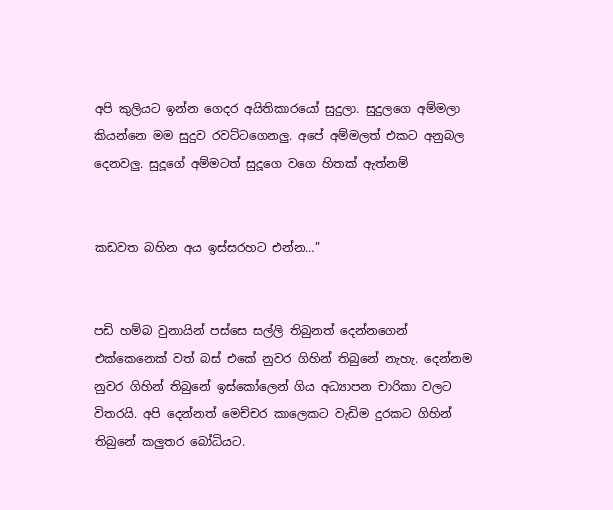අපි කුලියට ඉන්න ගෙදර අයිතිකාරයෝ සුදුලා. සුදුලගෙ අම්මලා කියන්නෙ මම සුදුව රවට්ටගෙනලු. අපේ අම්මලත් එකට අනුබල දෙනවලු. සුදූගේ අම්මටත් සුදූගෙ වගෙ හිතක් ඇත්නම්


කඩවත බහින අය ඉස්සරහට එන්න…”


පඩි හම්බ වුනායින් පස්සෙ සල්ලි තිබුනත් දෙන්නගෙන් එක්කෙනෙක් වත් බස් එකේ නුවර ගිහින් තිබුනේ නැහැ. දෙන්නම නුවර ගිහින් තිබුනේ ඉස්කෝලෙන් ගිය අධ්‍යාපන චාරිකා වලට විතරයි. අපි දෙන්නත් මෙච්චර කාලෙකට වැඩිම දුරකට ගිහින් තිබුනේ කලුතර බෝධියට.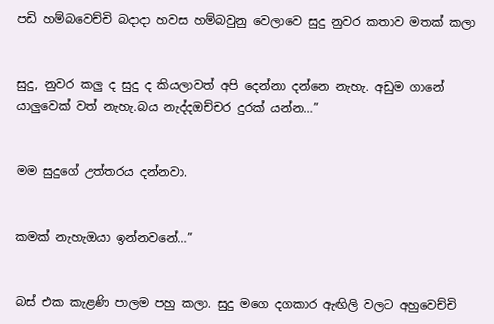පඩි හම්බවෙච්චි බදාදා හවස හම්බවුනු වෙලාවෙ සුදු නුවර කතාව මතක් කලා


සුදු, නුවර කලු ද සුදු ද කියලාවත් අපි දෙන්නා දන්නෙ නැහැ. අඩුම ගානේ යාලුවෙක් වත් නැහැ.බය නැද්දඔච්චර දුරක් යන්න…”


මම සුදුගේ උත්තරය දන්නවා.


කමක් නැහැඔයා ඉන්නවනේ…”


බස් එක කැළණි පාලම පහු කලා. සුදු මගෙ දගකාර ඇඟිලි වලට අහුවෙච්චි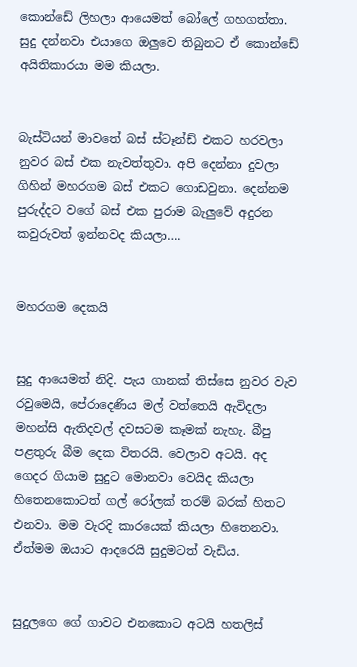කොන්ඩේ ලිහලා ආයෙමත් බෝලේ ගහගත්තා. සුදු දන්නවා එයාගෙ ඔලුවෙ තිබුනට ඒ කොන්ඩේ අයිතිකාරයා මම කියලා.


බැස්ටියන් මාවතේ බස් ස්ටෑන්ඩ් එකට හරවලා නුවර බස් එක නැවත්තුවා. අපි දෙන්නා දුවලා ගිහින් මහරගම බස් එකට ගොඩවුනා. දෙන්නම පුරුද්දට වගේ බස් එක පුරාම බැලුවේ අදුරන කවුරුවත් ඉන්නවද කියලා….


මහරගම දෙකයි


සුදු ආයෙමත් නිදි. පැය ගානක් තිස්සෙ නුවර වැව රවුමෙයි, පේරාදෙණිය මල් වත්තෙයි ඇවිදලා මහන්සි ඇතිදවල් දවසටම කෑමක් නැහැ. බීපු පළතුරු බීම දෙක විතරයි. වෙලාව අටයි. අද ගෙදර ගියාම සුදුට මොනවා වෙයිද කියලා හිතෙනකොටත් ගල් රෝලක් තරම් බරක් හිතට එනවා. මම වැරදි කාරයෙක් කියලා හිතෙනවා. ඒත්මම ඔයාට ආදරෙයි සුදුමටත් වැඩිය.


සුදුලගෙ ගේ ගාවට එනකොට අටයි හතලිස්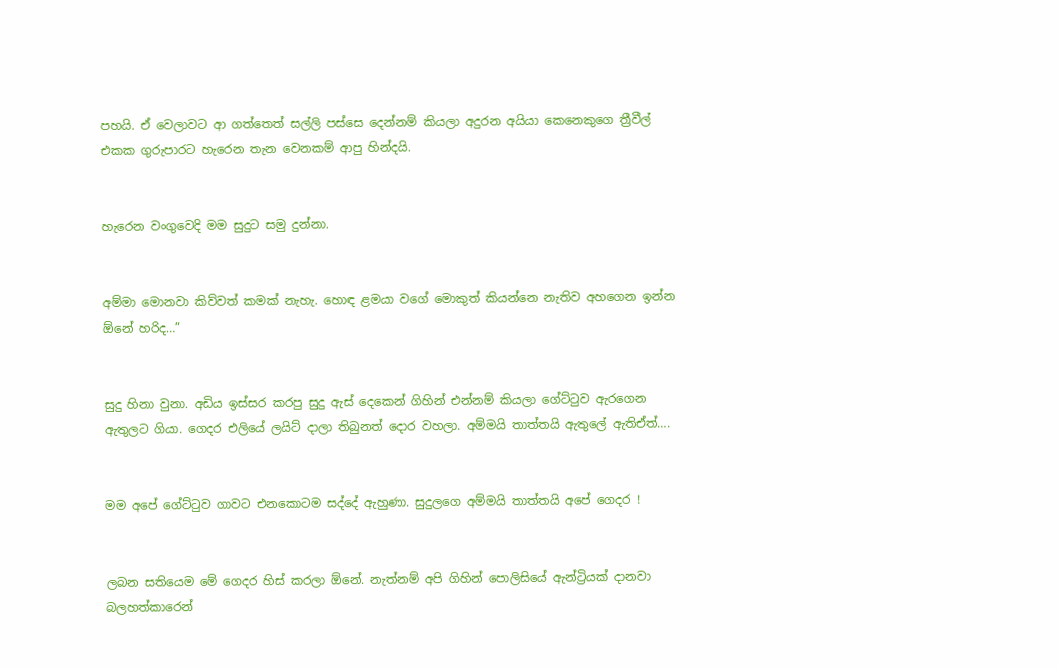පහයි. ඒ වෙලාවට ආ ගත්තෙත් සල්ලි පස්සෙ දෙන්නම් කියලා අදුරන අයියා කෙනෙකුගෙ ත්‍රීවීල් එකක ගුරුපාරට හැරෙන තැන වෙනකම් ආපු හින්දයි.


හැරෙන වංගුවෙදි මම සුදුට සමු දුන්නා.


අම්මා මොනවා කිව්වත් කමක් නැහැ. හොඳ ළමයා වගේ මොකුත් කියන්නෙ නැතිව අහගෙන ඉන්න ඕනේ හරිද…”


සුදු හිනා වුනා. අඩිය ඉස්සර කරපු සුදු ඇස් දෙකෙන් ගිහින් එන්නම් කියලා ගේට්ටුව ඇරගෙන ඇතුලට ගියා. ගෙදර එලියේ ලයිට් දාලා තිබුනත් දොර වහලා. අම්මයි තාත්තයි ඇතුලේ ඇතිඒත්….


මම අපේ ගේට්ටුව ගාවට එනකොටම සද්දේ ඇහුණා. සුදුලගෙ අම්මයි තාත්තයි අපේ ගෙදර !


ලබන සතියෙම මේ ගෙදර හිස් කරලා ඕනේ. නැත්නම් අපි ගිහින් පොලිසියේ ඇන්ට්‍රියක් දානවා බලහත්කාරෙන්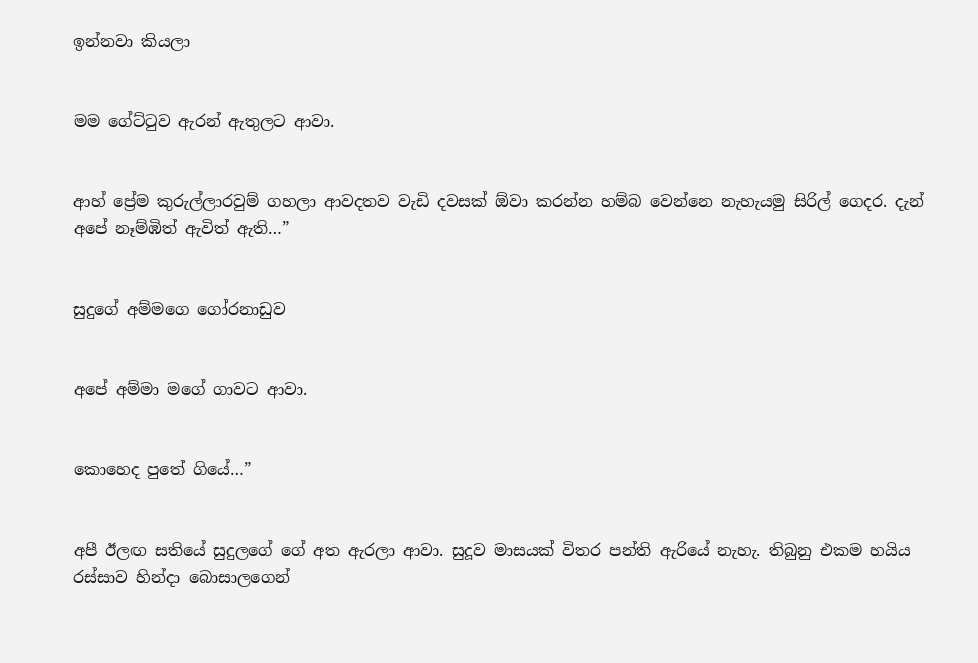ඉන්නවා කියලා


මම ගේට්ටුව ඇරන් ඇතුලට ආවා.


ආහ් ප්‍රේම කුරුල්ලාරවුම් ගහලා ආවදතව වැඩි දවසක් ඕවා කරන්න හම්බ වෙන්නෙ නැහැයමු සිරිල් ගෙදර. දැන් අපේ නෑම්ඹිත් ඇවිත් ඇති…”


සුදුගේ අම්මගෙ ගෝරනාඩුව


අපේ අම්මා මගේ ගාවට ආවා.


කොහෙද පුතේ ගියේ…”


අපී ඊලඟ සතියේ සුදුලගේ ගේ අත ඇරලා ආවා. සුදූව මාසයක් විතර පන්ති ඇරියේ නැහැ. තිබුනු එකම හයිය රස්සාව හින්දා බොසාලගෙන්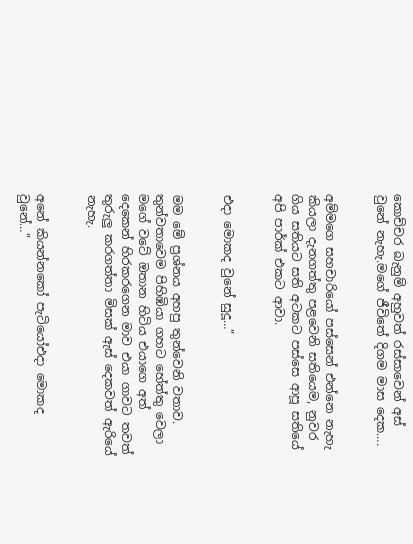කොච්චර බැනුම් අහුවත් රස්සාවෙන් අස් වුනේ නැහැ.මගේ ජීවිතේ දිගම මාස දෙක….


අම්මගෙ සහචාරියෝ පස්සෙන් එන්නෙ නැහැ කියලා දැනගත්තු පළවෙනි සතියෙම, නුවර ගිය සතියට සති අටකට පස්සෙ ආපූ සතියේ අපි පාර්ක් එකට ආවා.


එදා මොකද වුනේ සුදූ…”


මම මේ ප්‍රශ්නය අහපු තුන්වෙනි වතාව. තුන්වතාවෙම පිහිඹියා ගහට හේත්තු වෙලා මගේ වටේ ඔතාන හිටිය එයාගෙ අත් දෙකෙන් හිරකරගෙන මාව එයා ගාවට තවත් තුරුලු කරගත්තා මිසක් ඇස් දෙකවත් ඇරියේ නැහැ.


අනේ කියන්නකෝ පැටියෝඑදා මොකද වුනේ…”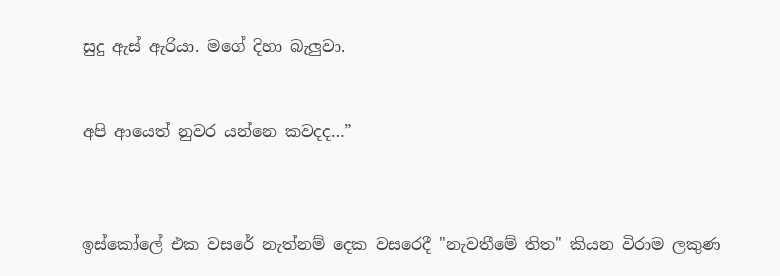සුදු ඇස් ඇරියා. මගේ දිහා බැලුවා.


අපි ආයෙත් නුවර යන්නෙ කවදද…”



ඉස්කෝලේ එක වසරේ නැත්නම් දෙක වසරෙදී "නැවතීමේ තිත" කියන විරාම ලකුණ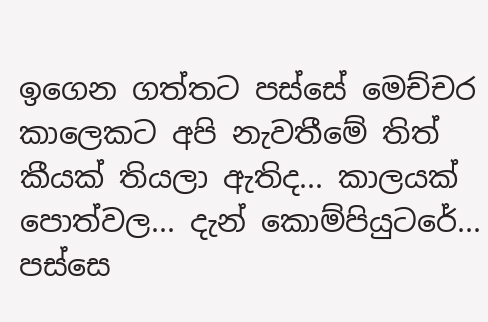ඉගෙන ගත්තට පස්සේ මෙච්චර කාලෙකට අපි නැවතීමේ තිත් කීයක් තියලා ඇතිද... කාලයක් පොත්වල... දැන් කොම්පියුටරේ... පස්සෙ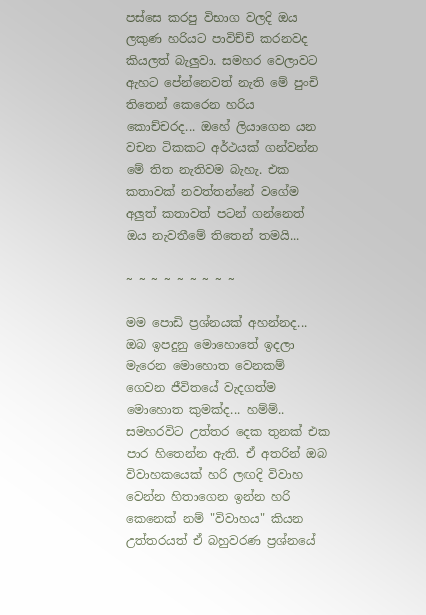පස්සෙ කරපු විභාග වලදි ඔය ලකුණ හරියට පාවිච්චි කරනවද කියලත් බැලුවා. සමහර වෙලාවට ඇහට පේන්නෙවත් නැති මේ පුංචි තිතෙන් කෙරෙන හරිය කොච්චරද... ඔහේ ලියාගෙන යන වචන ටිකකට අර්ථයක් ගන්වන්න මේ තිත නැතිවම බැහැ. එක කතාවක් නවත්තන්නේ වගේම අලුත් කතාවත් පටන් ගන්නෙත් ඔය නැවතීමේ තිතෙන් තමයි...

~ ~ ~ ~ ~ ~ ~ ~ ~

මම පොඩි ප්‍රශ්නයක් අහන්නද... ඔබ ඉපදුනු මොහොතේ ඉදලා මැරෙන මොහොත වෙනකම් ගෙවන ජීවිතයේ වැදගත්ම මොහොත කුමක්ද... හම්ම්.. සමහරවිට උත්තර දෙක තුනක් එක පාර හිතෙන්න ඇති. ඒ අතරින් ඔබ විවාහකයෙක් හරි ලඟදි විවාහ වෙන්න හිතාගෙන ඉන්න හරි කෙනෙක් නම් "විවාහය" කියන උත්තරයත් ඒ බහුවරණ ප්‍රශ්නයේ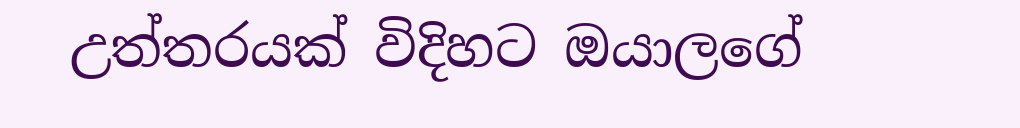උත්තරයක් විදිහට ඔයාලගේ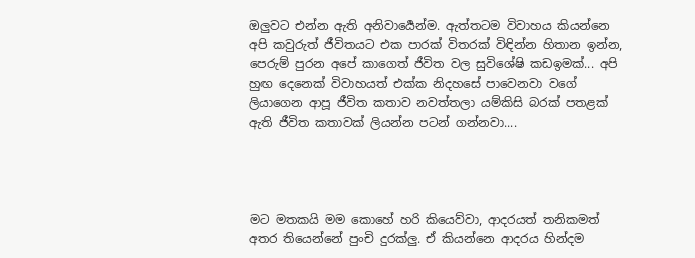ඔලුවට එන්න ඇති අනිවාර්‍යෙන්ම. ඇත්තටම විවාහය කියන්නෙ අපි කවුරුත් ජීවිතයට එක පාරක් විතරක් විඳින්න හිතාන ඉන්න, පෙරුම් පුරන අපේ කාගෙත් ජීවිත වල සුවිශේෂි කඩඉමක්... අපි හුඟ දෙනෙක් විවාහයත් එක්ක නිදහසේ පාවෙනවා වගේ ලියාගෙන ආපූ ජීවිත කතාව නවත්තලා යම්කිසි බරක් පතළක් ඇති ජීවිත කතාවක් ලියන්න පටන් ගන්නවා....




මට මතකයි මම කොහේ හරි කියෙව්වා, ආදරයත් තනිකමත් අතර තියෙන්නේ පුංචි දුරක්ලු. ඒ කියන්නෙ ආදරය හින්දම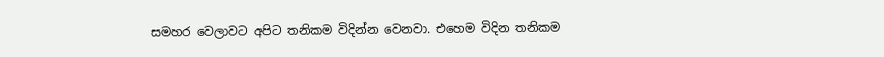සමහර වෙලාවට අපිට තනිකම විදින්න වෙනවා. එහෙම විදින තනිකම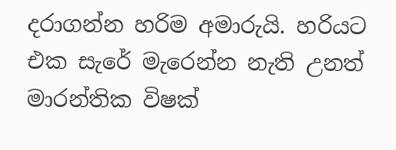දරාගන්න හරිම අමාරුයි. හරියට එක සැරේ මැරෙන්න නැති උනත් මාරන්තික විෂක්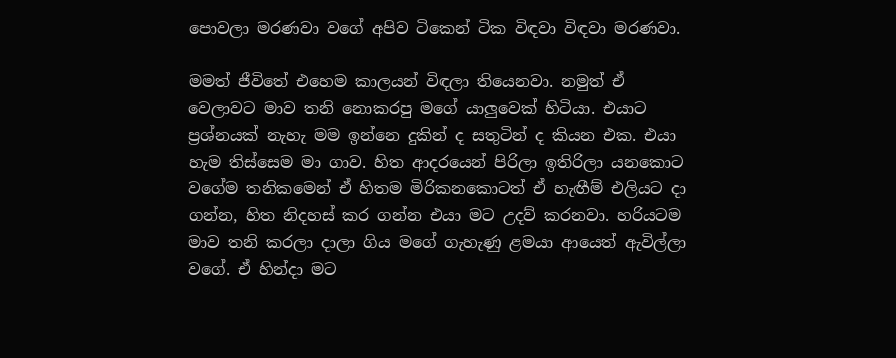පොවලා මරණවා වගේ අපිව ටිකෙන් ටික විඳවා විඳවා මරණවා.

මමත් ජීවිතේ එහෙම කාලයන් විඳලා තියෙනවා. නමුත් ඒ වෙලාවට මාව තනි නොකරපු මගේ යාලුවෙක් හිටියා. එයාට ප්‍රශ්නයක් නැහැ මම ඉන්නෙ දුකින් ද සතුටින් ද කියන එක. එයා හැම තිස්සෙම මා ගාව. හිත ආදරයෙන් පිරිලා ඉතිරිලා යනකොට වගේම තනිකමෙන් ඒ හිතම මිරිකනකොටත් ඒ හැඟීම් එලියට දා ගන්න, හිත නිදහස් කර ගන්න එයා මට උදව් කරනවා. හරියටම මාව තනි කරලා දාලා ගිය මගේ ගැහැණු ළමයා ආයෙත් ඇවිල්ලා වගේ. ඒ හින්දා මට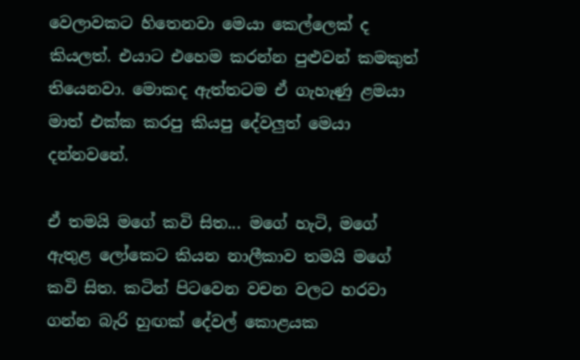වෙලාවකට හිතෙනවා මෙයා කෙල්ලෙක් ද කියලත්. එයාට එහෙම කරන්න පුළුවන් කමකුත් තියෙනවා. මොකද ඇත්තටම ඒ ගැහැණු ළමයා මාත් එක්ක කරපු කියපු දේවලුත් මෙයා දන්නවනේ.

ඒ තමයි මගේ කවි සිත... මගේ හැටි, මගේ ඇතුළ ලෝකෙට කියන නාලීකාව තමයි මගේ කවි සිත. කටින් පිටවෙන වචන වලට හරවා ගන්න බැරි හුඟක් දේවල් කොළයක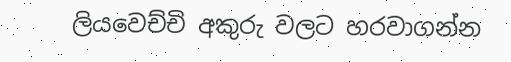ලියවෙච්චි අකුරු වලට හරවාගන්න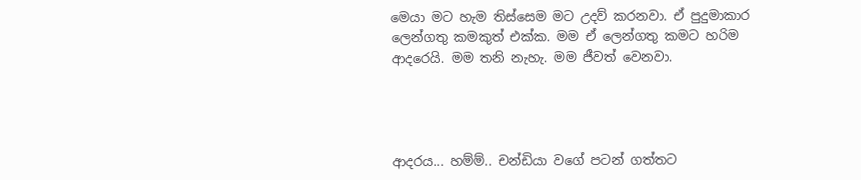මෙයා මට හැම තිස්සෙම මට උදව් කරනවා. ඒ පුදුමාකාර ලෙන්ගතු කමකුත් එක්ක. මම ඒ ලෙන්ගතු කමට හරිම ආදරෙයි. මම තනි නැහැ. මම ජීවත් වෙනවා.




ආදරය... හම්ම්.. චන්ඩියා වගේ පටන් ගත්තට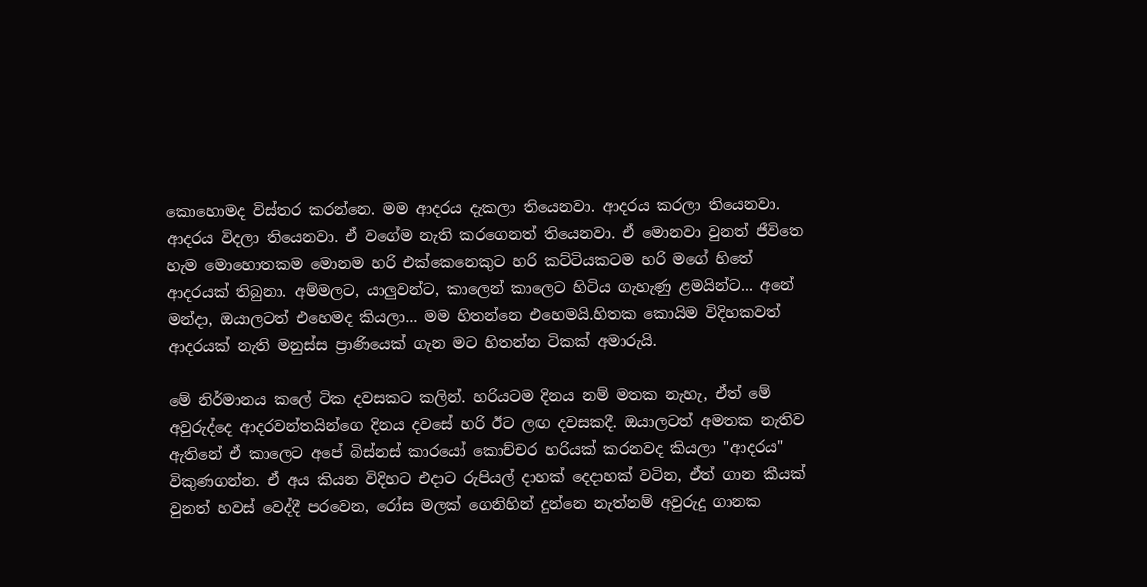කොහොමද විස්තර කරන්නෙ. මම ආදරය දැකලා තියෙනවා. ආදරය කරලා තියෙනවා. ආදරය විදලා තියෙනවා. ඒ වගේම නැති කරගෙනත් තියෙනවා. ඒ මොනවා වුනත් ජීවිතෙ හැම මොහොතකම මොනම හරි එක්කෙනෙකුට හරි කට්ටියකටම හරි මගේ හිතේ ආදරයක් තිබුනා. අම්මලට, යාලුවන්ට, කාලෙන් කාලෙට හිටිය ගැහැණු ළමයින්ට... අනේ මන්දා, ඔයාලටත් එහෙමද කියලා... මම හිතන්නෙ එහෙමයි.හිතක කොයිම විදිහකවත් ආදරයක් නැති මනුස්ස ප්‍රාණියෙක් ගැන මට හිතන්න ටිකක් අමාරුයි.

මේ නිර්මානය කලේ ටික දවසකට කලින්. හරියටම දිනය නම් මතක නැහැ, ඒත් මේ අවුරුද්දෙ ආදරවන්තයින්ගෙ දිනය දවසේ හරි ඊට ලඟ දවසකදී. ඔයාලටත් අමතක නැතිව ඇතිනේ ඒ කාලෙට අපේ බිස්නස් කාරයෝ කොච්චර හරියක් කරනවද කියලා "ආදරය" විකුණගන්න. ඒ අය කියන විදිහට එදාට රුපියල් දාහක් දෙදාහක් වටින, ඒත් ගාන කීයක් වුනත් හවස් වෙද්දී පරවෙන, රෝස මලක් ගෙනිහින් දුන්නෙ නැත්නම් අවුරුදු ගානක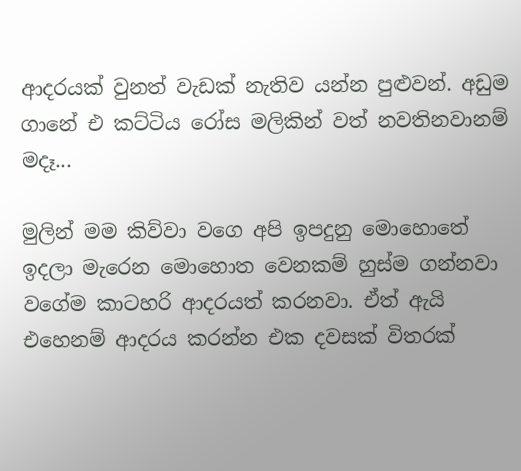ආදරයක් වුනත් වැඩක් නැතිව යන්න පුළුවන්. අඩුම ගානේ එ කට්ටිය රෝස මලිකින් වත් නවතිනවානම් මදෑ...

මුලින් මම කිව්වා වගෙ අපි ඉපදුනු මොහොතේ ඉදලා මැරෙන මොහොත වෙනකම් හුස්ම ගන්නවා වගේම කාටහරි ආදරයත් කරනවා. ඒත් ඇයි එහෙනම් ආදරය කරන්න එක දවසක් විතරක්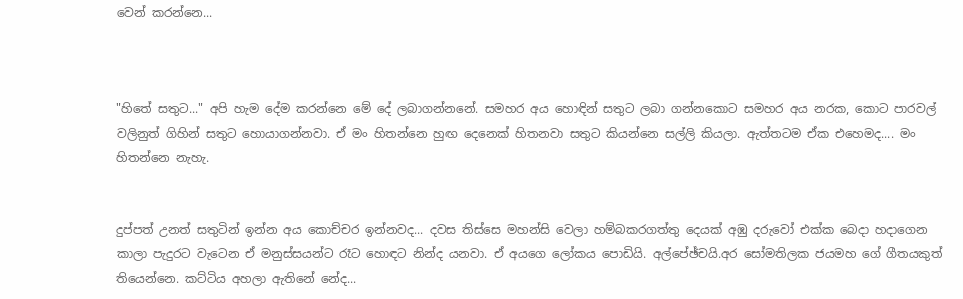වෙන් කරන්නෙ...



"හිතේ සතුට..." අපි හැම දේම කරන්නෙ මේ දේ ලබාගන්නනේ. සමහර අය හොඳින් සතුට ලබා ගන්නකොට සමහර අය නරක, කොට පාරවල් වලිනුත් ගිහින් සතුට හොයාගන්නවා. ඒ මං හිතන්නෙ හුඟ දෙනෙක් හිතනවා සතුට කියන්නෙ සල්ලි කියලා. ඇත්තටම ඒක එහෙමද.... මං හිතන්නෙ නැහැ.


දුප්පත් උනත් සතුටින් ඉන්න අය කොච්චර ඉන්නවද... දවස තිස්සෙ මහන්සි වෙලා හම්බකරගත්තු දෙයක් අඹු දරුවෝ එක්ක බෙදා හදාගෙන කාලා පැදුරට වැටෙන ඒ මනුස්සයන්ට රෑට හොඳට නින්ද යනවා. ඒ අයගෙ ලෝකය පොඩියි. අල්පේඡ්චයි.අර සෝමතිලක ජයමහ ගේ ගීතයකුත් තියෙන්නෙ. කට්ටිය අහලා ඇතිනේ නේද...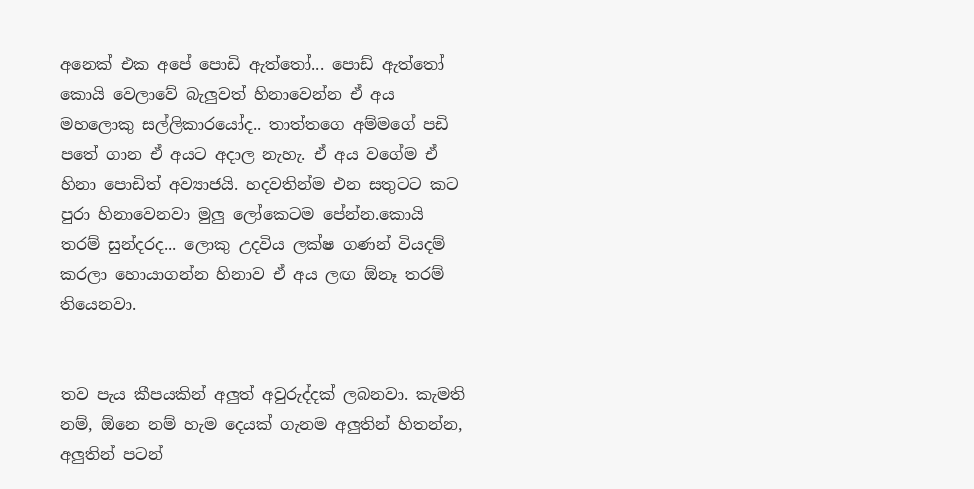අනෙක් එක අපේ පොඩි ඇත්තෝ... පොඩ් ඇත්තෝ කොයි වෙලාවේ බැලුවත් හිනාවෙන්න ඒ අය මහලොකු සල්ලිකාරයෝද.. තාත්තගෙ අම්මගේ පඩි පතේ ගාන ඒ අයට අදාල නැහැ. ඒ අය වගේම ඒ හිනා පොඩිත් අව්‍යාජයි. හදවතින්ම එන සතුටට කට පුරා හිනාවෙනවා මුලු ලෝකෙටම පේන්න.කොයි තරම් සුන්දරද... ලොකු උදවිය ලක්ෂ ගණන් වියදම් කරලා හොයාගන්න හිනාව ඒ අය ලඟ ඕනෑ තරම් තියෙනවා.


තව පැය කීපයකින් අලුත් අවුරුද්දක් ලබනවා. කැමති නම්, ඕනෙ නම් හැම දෙයක් ගැනම අලුතින් හිතන්න, අලුතින් පටන්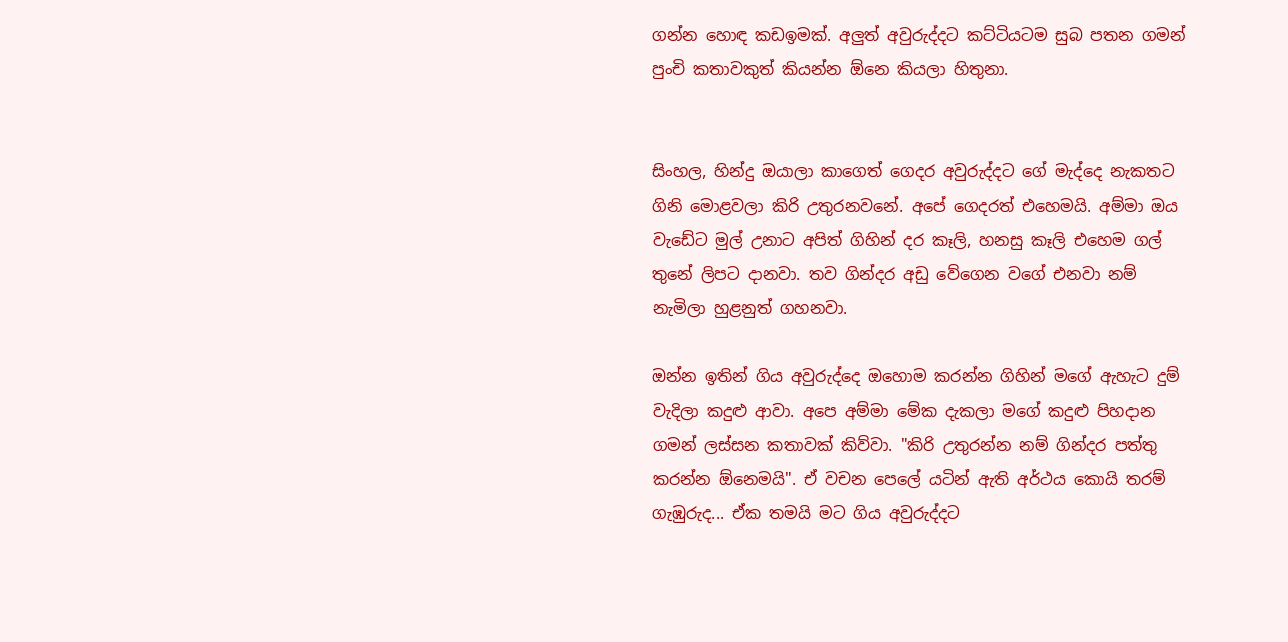ගන්න හොඳ කඩඉමක්. අලුත් අවුරුද්දට කට්ටියටම සුබ පතන ගමන් පුංචි කතාවකුත් කියන්න ඕනෙ කියලා හිතුනා.


සිංහල, හින්දු ඔයාලා කාගෙත් ගෙදර අවුරුද්දට ගේ මැද්දෙ නැකතට ගිනි මොළවලා කිරි උතුරනවනේ. අපේ ගෙදරත් එහෙමයි. අම්මා ඔය වැඩේට මුල් උනාට අපිත් ගිහින් දර කෑලි, හනසු කෑලි එහෙම ගල් තුනේ ලිපට දානවා. තව ගින්දර අඩු වේගෙන වගේ එනවා නම් නැමිලා හුළනුත් ගහනවා.

ඔන්න ඉතින් ගිය අවුරුද්දෙ ඔහොම කරන්න ගිහින් මගේ ඇහැට දුම් වැදිලා කදුළු ආවා. අපෙ අම්මා මේක දැකලා මගේ කදුළු පිහදාන ගමන් ලස්සන කතාවක් කිව්වා. "කිරි උතුරන්න නම් ගින්දර පත්තු කරන්න ඕනෙමයි". ඒ වචන පෙලේ යටින් ඇති අර්ථය කොයි තරම් ගැඹුරුද... ඒක තමයි මට ගිය අවුරුද්දට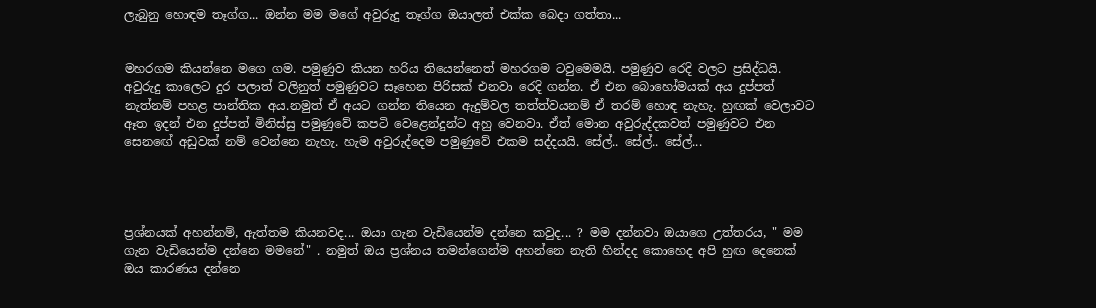ලැබුනු හොඳම තෑග්ග... ඔන්න මම මගේ අවුරුදු තෑග්ග ඔයාලත් එක්ක බෙදා ගත්තා...


මහරගම කියන්නෙ මගෙ ගම. පමුණුව කියන හරිය තියෙන්නෙත් මහරගම ටවුමෙමයි. පමුණුව රෙදි වලට ප්‍රසිද්ධයි. අවුරුදු කාලෙට දුර පලාත් වලිනුත් පමුණුවට සෑහෙන පිරිසක් එනවා රෙදි ගන්න. ඒ එන බොහෝමයක් අය දුප්පත් නැත්නම් පහළ පාන්තික අය.නමුත් ඒ අයට ගන්න තියෙන ඇදුම්වල තත්ත්වයනම් ඒ තරම් හොඳ නැහැ. හුඟක් වෙලාවට ඈත ඉදන් එන දුප්පත් මිනිස්සු පමුණුවේ කපටි වෙළෙන්දුන්ට අහු වෙනවා. ඒත් මොන අවුරුද්දකවත් පමුණුවට එන සෙනඟේ අඩුවක් නම් වෙන්නෙ නැහැ. හැම අවුරුද්දෙම පමුණුවේ එකම සද්දයයි. සේල්.. සේල්.. සේල්...




ප්‍රශ්නයක් අහන්නම්, ඇත්තම කියනවද... ඔයා ගැන වැඩියෙන්ම දන්නෙ කවුද... ? මම දන්නවා ඔයාගෙ උත්තරය, " මම ගැන වැඩියෙන්ම දන්නෙ මමනේ" . නමුත් ඔය ප්‍රශ්නය තමන්ගෙන්ම අහන්නෙ නැති හින්දද කොහෙද අපි හුඟ දෙනෙක් ඔය කාරණය දන්නෙ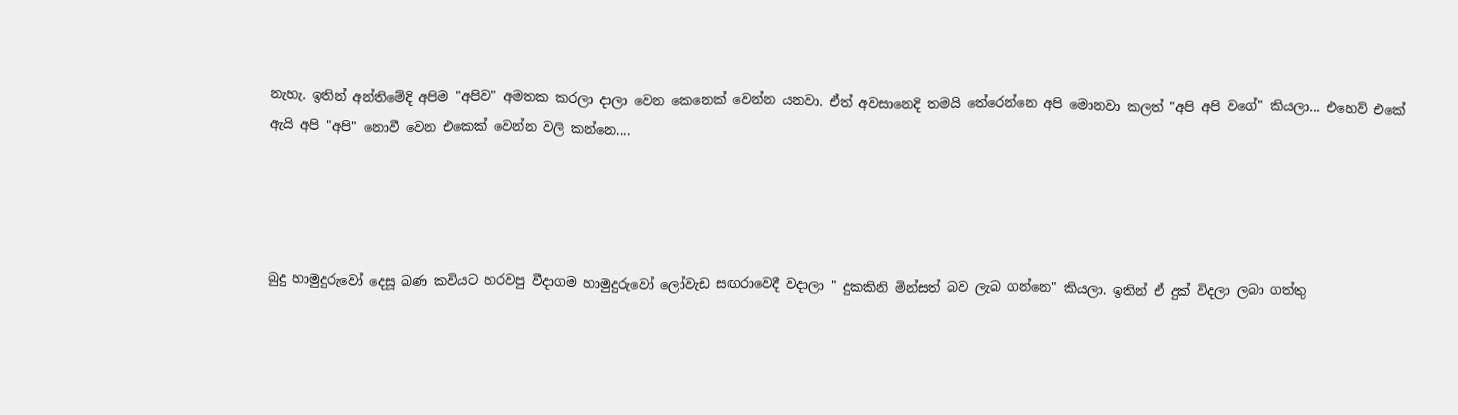නැහැ. ඉතින් අන්තිමේදි අපිම "අපිව" අමතක කරලා දාලා වෙන කෙනෙක් වෙන්න යනවා. ඒත් අවසානෙදි තමයි තේරෙන්නෙ අපි මොනවා කලත් "අපි අපි වගේ" කියලා... එහෙව් එකේ ඇයි අපි "අපි" නොවී වෙන එකෙක් වෙන්න වලි කන්නෙ....




බුදු හාමුදුරුවෝ දෙසූ බණ කවියට හරවපු වීදාගම හාමුදුරුවෝ ලෝවැඩ සඟරාවෙදී වදාලා " දුකකිනි මින්සත් බව ලැබ ගන්නෙ" කියලා. ඉතින් ඒ දුක් විදලා ලබා ගත්තු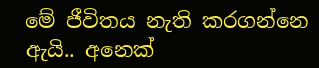මේ ජීවිතය නැති කරගන්නෙ ඇයි.. අනෙක්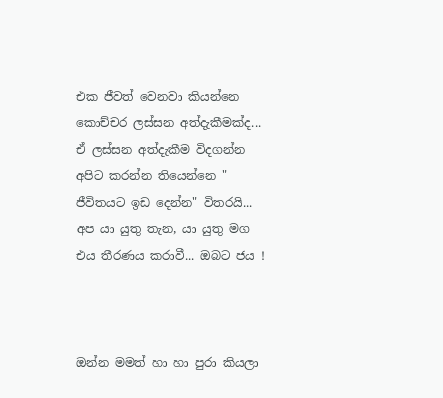එක ජීවත් වෙනවා කියන්නෙ කොච්චර ලස්සන අත්දැකීමක්ද... ඒ ලස්සන අත්දැකීම විදගන්න අපිට කරන්න තියෙන්නෙ " ජීවිතයට ඉඩ දෙන්න" විතරයි... අප යා යුතු තැන, යා යුතු මග එය තීරණය කරාවී... ඔබට ජය !



ඔන්න මමත් හා හා පුරා කියලා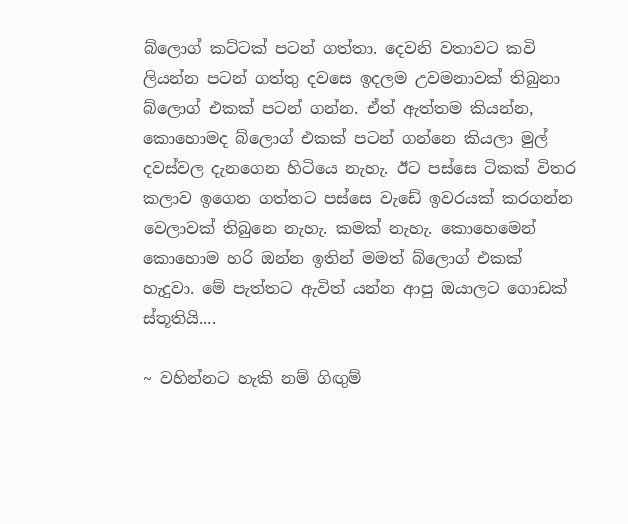බ්ලොග් කට්ටක් පටන් ගත්තා. දෙවනි වතාවට කවි ලියන්න පටන් ගත්තු දවසෙ ඉදලම උවමනාවක් තිබුනා බ්ලොග් එකක් පටන් ගන්න. ඒත් ඇත්තම කියන්න, කොහොමද බ්ලොග් එකක් පටන් ගන්නෙ කියලා මුල් දවස්වල දැනගෙන හිටියෙ නැහැ. ඊට පස්සෙ ටිකක් විතර කලාව ඉගෙන ගත්තට පස්සෙ වැඩේ ඉවරයක් කරගන්න වෙලාවක් තිබුනෙ නැහැ. කමක් නැහැ. කොහෙමෙන් කොහොම හරි ඔන්න ඉතින් මමත් බ්ලොග් එකක් හැදුවා. මේ පැත්තට ඇවිත් යන්න ආපු ඔයාලට ගොඩක් ස්තූතියි....

~ වහින්නට හැකි නම් ගිඟුම්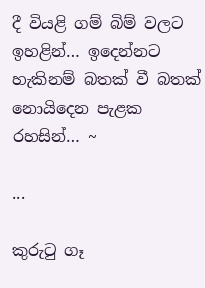දී වියළි ගම් බිම් වලට ඉහළින්… ඉදෙන්නට හැකිනම් බතක් වී බතක් නොයිදෙන පැළක රහසින්… ~

...

කුරුටු ගෑ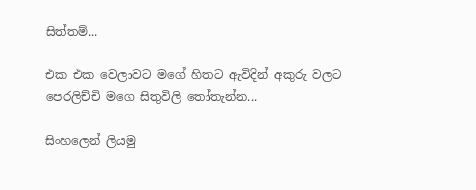සිත්තම්...

එක එක වෙලාවට මගේ හිතට ඇවිදින් අකුරු වලට පෙරලිච්චි මගෙ සිතුවිලි තෝතැන්න...

සිංහලෙන් ලියමු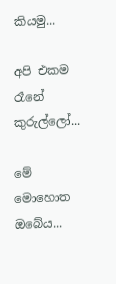කියමු...

අපි එකම රෑනේ කුරුල්ලෝ...

මේ මොහොත ඔබේය...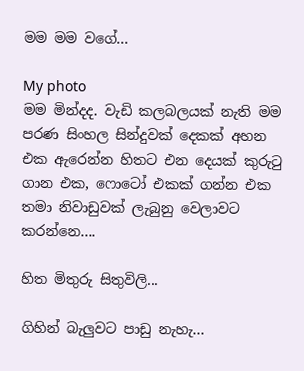මම මම වගේ...

My photo
මම මින්දද. වැඩි කලබලයක් නැති මම පරණ සිංහල සින්දුවක් දෙකක් අහන එක ඇරෙන්න හිතට එන දෙයක් කුරුටු ගාන එක, ෆොටෝ එකක් ගන්න එක තමා නිවාඩුවක් ලැබුනු වෙලාවට කරන්නෙ....

හිත මිතුරු සිතුවිලි...

ගිහින් බැලුවට පාඩු නැහැ...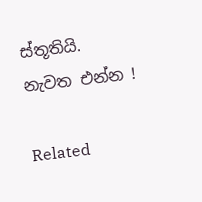ස්තූතියි. නැවත එන්න !

Related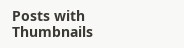Posts with Thumbnails